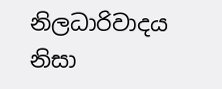නිලධාරිවාදය නිසා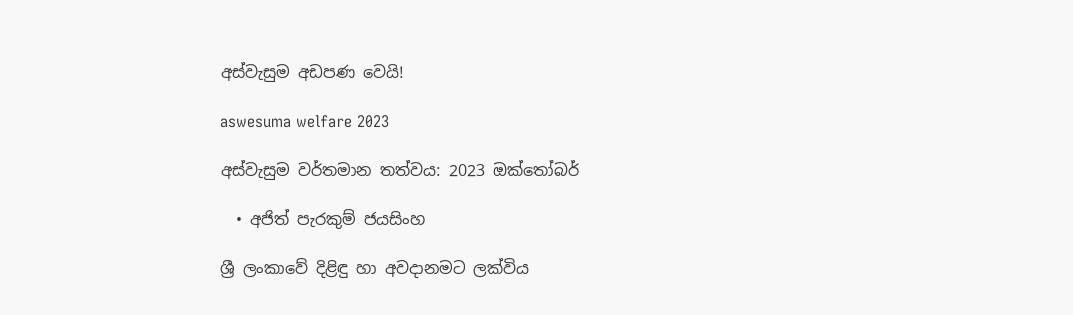අස්වැසුම අඩපණ වෙයි!

aswesuma welfare 2023

අස්වැසුම වර්තමාන තත්වය: 2023 ඔක්තෝබර්

  • අජිත් පැරකුම් ජයසිංහ

ශ්‍රී ලංකාවේ දිළිඳු හා අවදානමට ලක්විය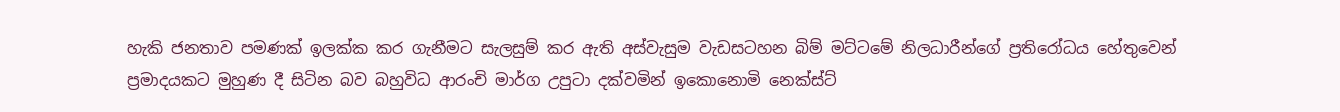හැකි ජනතාව පමණක් ඉලක්ක කර ගැනීමට සැලසුම් කර ඇති අස්වැසුම වැඩසටහන බිම් මට්ටමේ නිලධාරීන්ගේ ප්‍රතිරෝධය හේතුවෙන් ප්‍රමාදයකට මුහුණ දී සිටින බව බහුවිධ ආරංචි මාර්ග උපුටා දක්වමින් ඉකොනොමි නෙක්ස්ට්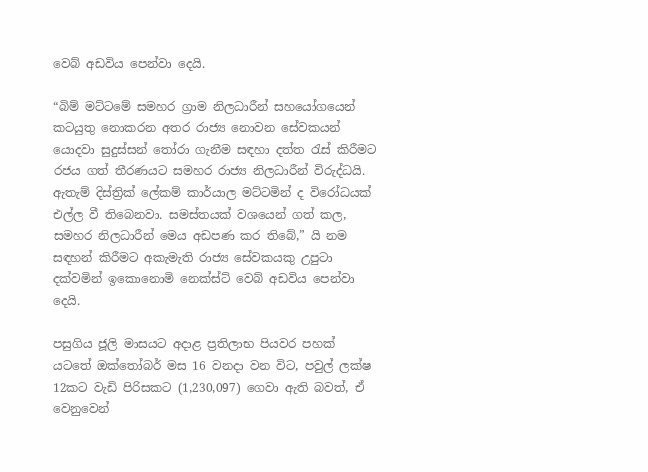වෙබ් අඩවිය පෙන්වා දෙයි.

“බිම් මට්ටමේ සමහර ග්‍රාම නිලධාරීන් සහයෝගයෙන් කටයුතු නොකරන අතර රාජ්‍ය නොවන සේවකයන් යොදවා සුදුස්සන් තෝරා ගැනීම සඳහා දත්ත රැස් කිරීමට රජය ගත් තීරණයට සමහර රාජ්‍ය නිලධාරීන් විරුද්ධයි. ඇතැම් දිස්ත්‍රික් ලේකම් කාර්යාල මට්ටමින් ද විරෝධයක් එල්ල වී තිබෙනවා. සමස්තයක් වශයෙන් ගත් කල, සමහර නිලධාරීන් මෙය අඩපණ කර තිබේ,” යි නම සඳහන් කිරීමට අකැමැති රාජ්‍ය සේවකයකු උපුටා දක්වමින් ඉකොනොමි නෙක්ස්ට් වෙබ් අඩවිය පෙන්වා දෙයි.

පසුගිය ජූලි මාසයට අදාළ ප්‍රතිලාභ පියවර පහක් යටතේ ඔක්තෝබර් මස 16 වනදා වන විට, පවුල් ලක්ෂ 12කට වැඩි පිරිසකට (1,230,097) ගෙවා ඇති බවත්, ඒ වෙනුවෙන්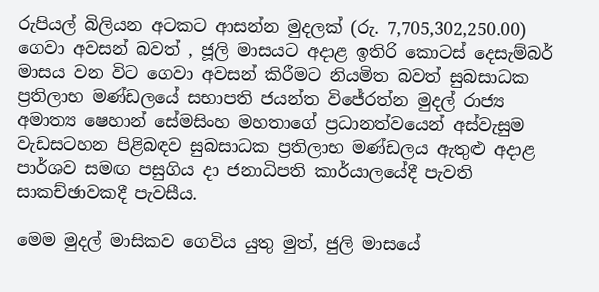රුපියල් බිලියන අටකට ආසන්න මුදලක් (රු. 7,705,302,250.00)  ගෙවා අවසන් බවත් , ජූලි මාසයට අදාළ ඉතිරි කොටස් දෙසැම්බර් මාසය වන විට ගෙවා අවසන් කිරීමට නියමිත බවත් සුබසාධක ප්‍රතිලාභ මණ්ඩලයේ සභාපති ජයන්ත විජේරත්න මුදල් රාජ්‍ය අමාත්‍ය ෂෙහාන් සේමසිංහ මහතාගේ ප්‍රධානත්වයෙන් අස්වැසුම වැඩසටහන පිළිබඳව සුබසාධක ප්‍රතිලාභ මණ්ඩලය ඇතුළු අදාළ පාර්ශව සමඟ පසුගිය දා ජනාධිපති කාර්යාලයේදී පැවති සාකච්ඡාවකදී පැවසීය.

මෙම මුදල් මාසිකව ගෙවිය යුතු මුත්, ජුලි මාසයේ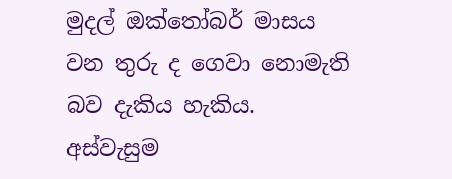මුදල් ඔක්තෝබර් මාසය වන තුරු ද ගෙවා නොමැති බව දැකිය හැකිය. අස්වැසුම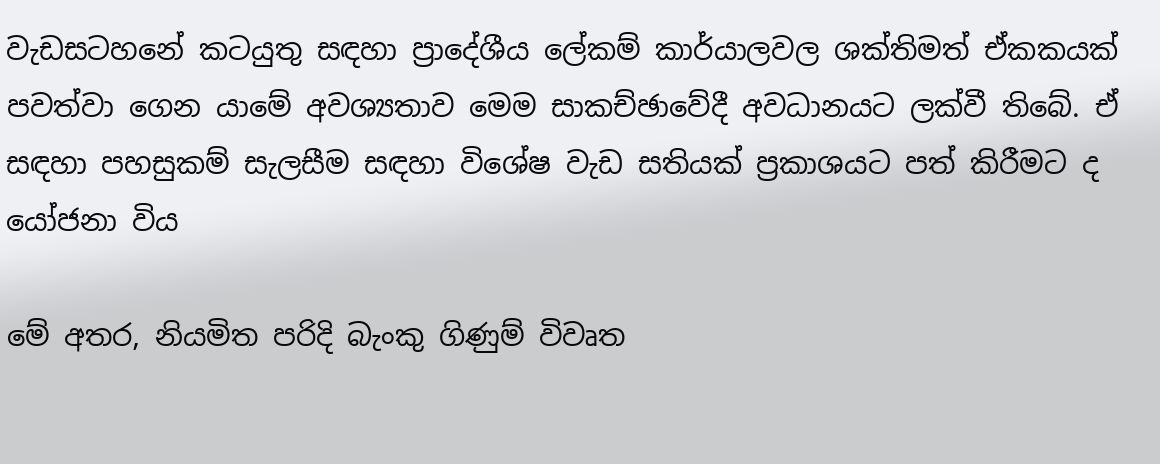වැඩසටහනේ කටයුතු සඳහා ප්‍රාදේශීය ලේකම් කාර්යාලවල ශක්තිමත් ඒකකයක් පවත්වා ගෙන යාමේ අවශ්‍යතාව මෙම සාකච්ඡාවේදී අවධානයට ලක්වී තිබේ. ඒ සඳහා පහසුකම් සැලසීම සඳහා විශේෂ වැඩ සතියක් ප්‍රකාශයට පත් කිරීමට ද යෝජනා විය

මේ අතර, නියමිත පරිදි බැංකු ගිණුම් විවෘත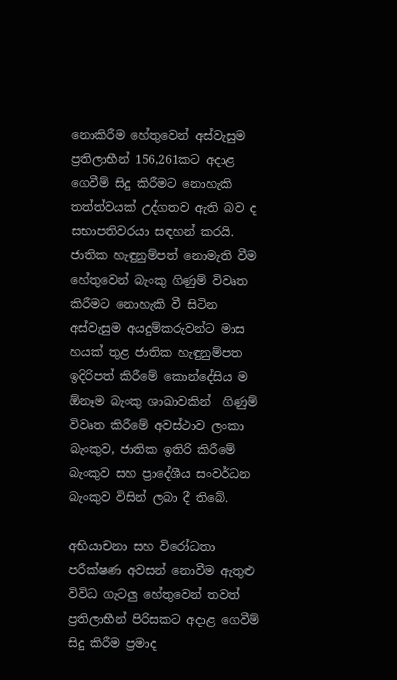නොකිරීම හේතුවෙන් අස්වැසුම ප්‍රතිලාභීන් 156,261කට අදාළ ගෙවීම් සිදු කිරීමට නොහැකි තත්ත්වයක් උද්ගතව ඇති බව ද සභාපතිවරයා සඳහන් කරයි. ජාතික හැඳුනුම්පත් නොමැති වීම හේතුවෙන් බැංකු ගිණුම් විවෘත කිරීමට නොහැකි වී සිටින අස්වැසුම අයදුම්කරුවන්ට මාස හයක් තුළ ජාතික හැඳුනුම්පත ඉදිරිපත් කිරීමේ කොන්දේසිය ම ඕනෑම බැංකු ශාඛාවකින්  ගිණුම් විවෘත කිරීමේ අවස්ථාව ලංකා බැංකුව, ජාතික ඉතිරි කිරීමේ බැංකුව සහ ප්‍රාදේශීය සංවර්ධන බැංකුව විසින් ලබා දී තිබේ.

අභියාචනා සහ විරෝධතා පරීක්ෂණ අවසන් නොවීම ඇතුළු විවිධ ගැටලු හේතුවෙන් තවත් ප්‍රතිලාභීන් පිරිසකට අදාළ ගෙවීම් සිදු කිරීම ප්‍රමාද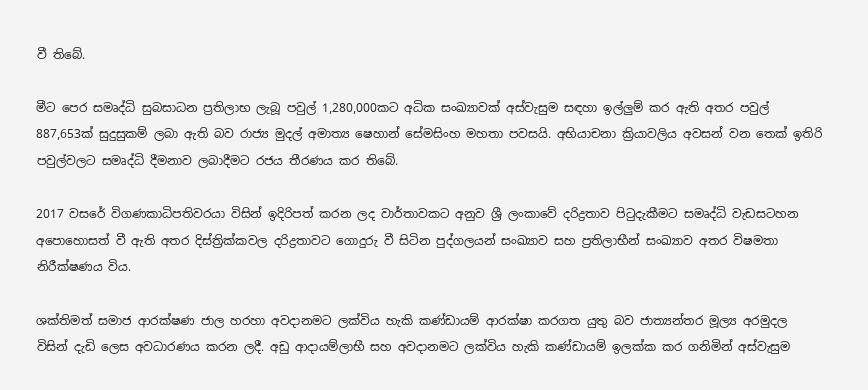වී තිබේ.

මීට පෙර සමෘද්ධි සුබසාධන ප්‍රතිලාභ ලැබූ පවුල් 1,280,000කට අධික සංඛ්‍යාවක් අස්වැසුම සඳහා ඉල්ලුම් කර ඇති අතර පවුල් 887,653ක් සුදුසුකම් ලබා ඇති බව රාජ්‍ය මුදල් අමාත්‍ය ෂෙහාන් සේමසිංහ මහතා පවසයි. අභියාචනා ක්‍රියාවලිය අවසන් වන තෙක් ඉතිරි පවුල්වලට සමෘද්ධි දීමනාව ලබාදීමට රජය තීරණය කර තිබේ.

2017 වසරේ විගණකාධිපතිවරයා විසින් ඉදිරිපත් කරන ලද වාර්තාවකට අනුව ශ්‍රී ලංකාවේ දරිද්‍රතාව පිටුදැකීමට සමෘද්ධි වැඩසටහන අපොහොසත් වී ඇති අතර දිස්ත්‍රික්කවල දරිද්‍රතාවට ගොදුරු වී සිටින පුද්ගලයන් සංඛ්‍යාව සහ ප්‍රතිලාභීන් සංඛ්‍යාව අතර විෂමතා නිරීක්ෂණය විය.

ශක්තිමත් සමාජ ආරක්ෂණ ජාල හරහා අවදානමට ලක්විය හැකි කණ්ඩායම් ආරක්ෂා කරගත යුතු බව ජාත්‍යන්තර මූල්‍ය අරමුදල විසින් දැඩි ලෙස අවධාරණය කරන ලදී. අඩු ආදායම්ලාභී සහ අවදානමට ලක්විය හැකි කණ්ඩායම් ඉලක්ක කර ගනිමින් අස්වැසුම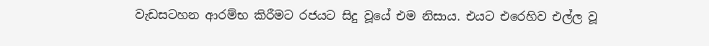වැඩසටහන ආරම්භ කිරීමට රජයට සිදු වූයේ එම නිසාය. එයට එරෙහිව එල්ල වූ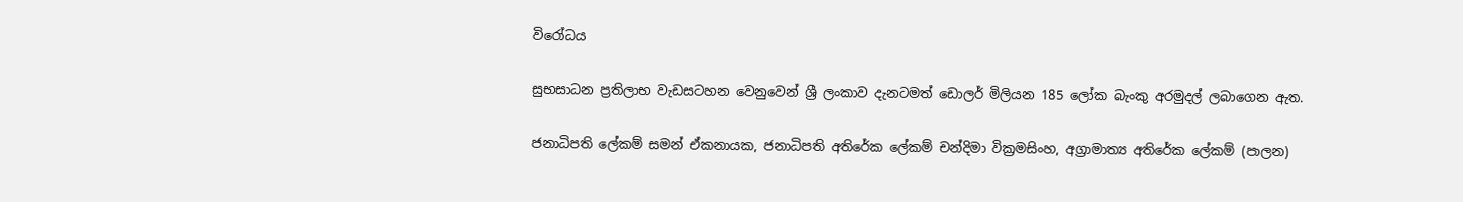විරෝධය

සුභසාධන ප්‍රතිලාභ වැඩසටහන වෙනුවෙන් ශ්‍රී ලංකාව දැනටමත් ඩොලර් මිලියන 185 ලෝක බැංකු අරමුදල් ලබාගෙන ඇත.

ජනාධිපති ලේකම් සමන් ඒකනායක, ජනාධිපති අතිරේක ලේකම් චන්දිමා වික්‍රමසිංහ, අග්‍රාමාත්‍ය අතිරේක ලේකම් (පාලන)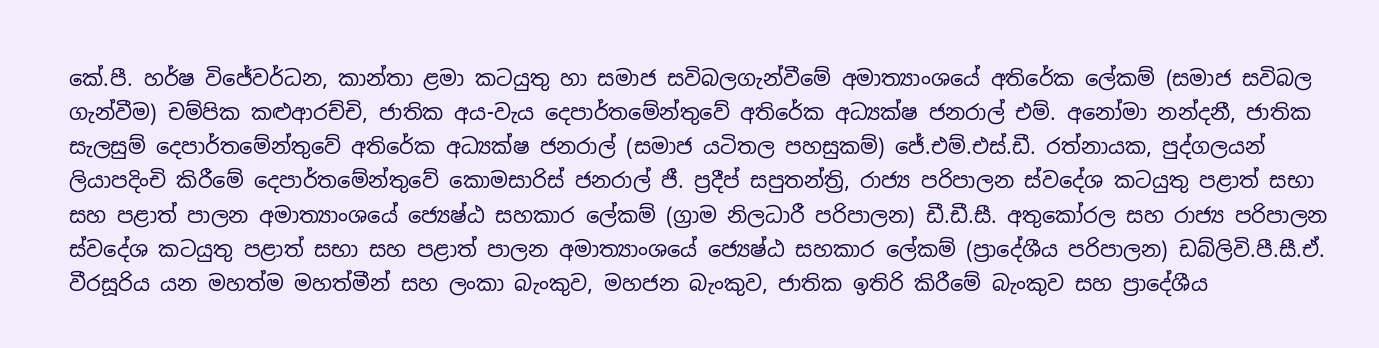කේ.පී. හර්ෂ විජේවර්ධන, කාන්තා ළමා කටයුතු හා සමාජ සවිබලගැන්වීමේ අමාත්‍යාංශයේ අතිරේක ලේකම් (සමාජ සවිබල ගැන්වීම) චම්පික කළුආරච්චි, ජාතික අය-වැය දෙපාර්තමේන්තුවේ අතිරේක අධ්‍යක්ෂ ජනරාල් එම්. අනෝමා නන්දනී, ජාතික සැලසුම් දෙපාර්තමේන්තුවේ අතිරේක අධ්‍යක්ෂ ජනරාල් (සමාජ යටිතල පහසුකම්) ජේ.එම්.එස්.ඩී. රත්නායක, පුද්ගලයන් ලියාපදිංචි කිරීමේ දෙපාර්තමේන්තුවේ කොමසාරිස් ජනරාල් ජී. ප්‍රදීප් සපුතන්ත්‍රි, රාජ්‍ය පරිපාලන ස්වදේශ කටයුතු පළාත් සභා සහ පළාත් පාලන අමාත්‍යාංශ‍යේ ජ්‍යෙෂ්ඨ සහකාර ලේකම් (ග්‍රාම නිලධාරී පරිපාලන) ඩී.ඩී.සී. අතුකෝරල සහ රාජ්‍ය පරිපාලන ස්වදේශ කටයුතු පළාත් සභා සහ පළාත් පාලන අමාත්‍යාංශයේ ජ්‍යෙෂ්ඨ සහකාර ලේකම් (ප්‍රාදේශීය පරිපාලන) ඩබ්ලිවි.පී.සී.ඒ. වීරසූරිය යන මහත්ම මහත්මීන් සහ ලංකා බැංකුව, මහජන බැංකුව, ජාතික ඉතිරි කිරීමේ බැංකුව සහ ප්‍රාදේශීය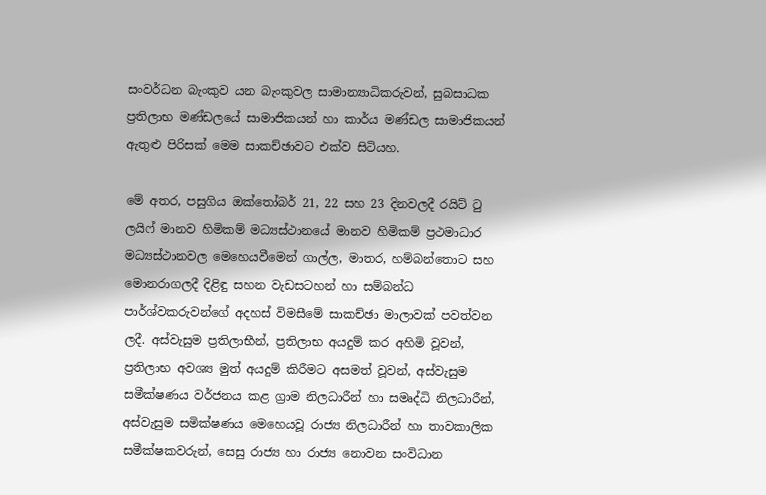සංවර්ධන බැංකුව යන බැංකුවල සාමාන්‍යාධිකරුවන්, සුබසාධක ප්‍රතිලාභ මණ්ඩලයේ සාමාජිකයන් හා කාර්ය මණ්ඩල සාමාජිකයන් ඇතුළු පිරිසක් මෙම සාකච්ඡාවට එක්ව සිටියහ.

මේ අතර, පසුගිය ඔක්තෝබර් 21, 22 සහ 23 දිනවලදී රයිට් ටු ලයිෆ් මානව හිමිකම් මධ්‍යස්ථානයේ මානව හිමිකම් ප්‍රථමාධාර මධ්‍යස්ථානවල මෙහෙයවීමෙන් ගාල්ල, මාතර, හම්බන්තොට සහ මොනරාගලදී දිළිඳු සහන වැඩසටහන් හා සම්බන්ධ පාර්ශ්වකරුවන්ගේ අදහස් විමසීමේ සාකච්ඡා මාලාවක් පවත්වන ලදී. අස්වැසුම ප්‍රතිලාභීන්, ප්‍රතිලාභ අයදුම් කර අහිමි වූවන්, ප්‍රතිලාභ අවශ්‍ය මුත් අයදුම් කිරීමට අසමත් වූවන්, අස්වැසුම සමීක්ෂණය වර්ජනය කළ ග්‍රාම නිලධාරීන් හා සමෘද්ධි නිලධාරීන්, අස්වැසුම සමික්ෂණය මෙහෙයවූ රාජ්‍ය නිලධාරීන් හා තාවකාලික සමීක්ෂකවරුන්, සෙසු රාජ්‍ය හා රාජ්‍ය නොවන සංවිධාන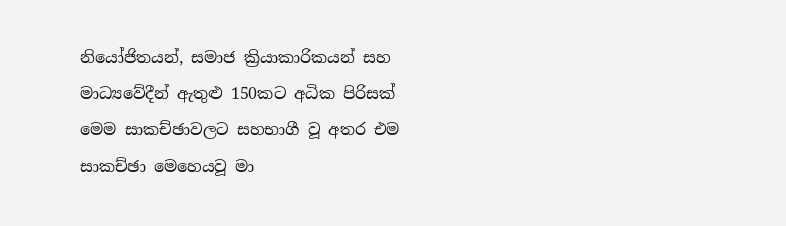නියෝජිතයන්, සමාජ ක්‍රියාකාරිකයන් සහ මාධ්‍යවේදීන් ඇතුළු 150කට අධික පිරිසක් මෙම සාකච්ඡාවලට සහභාගී වූ අතර එම සාකච්ඡා මෙහෙයවූ මා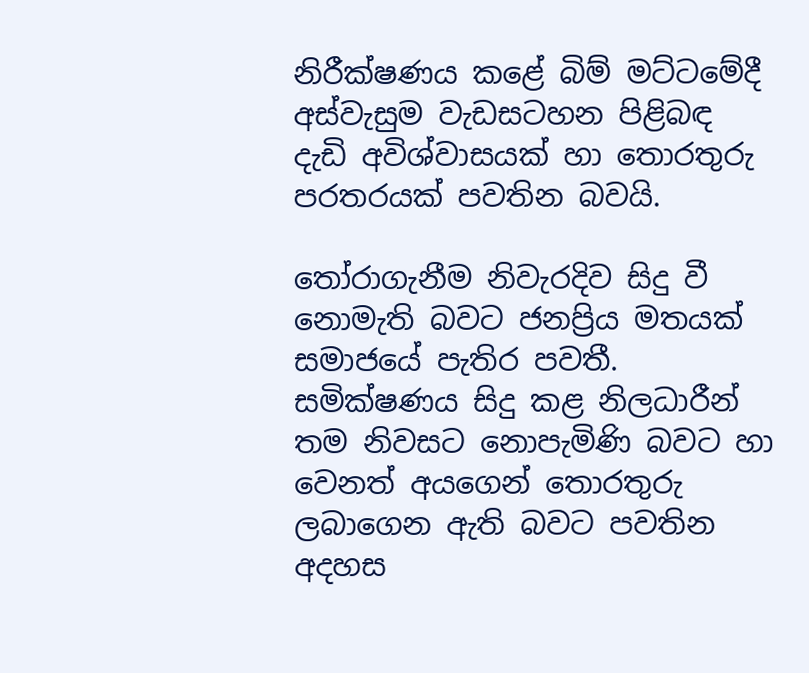නිරීක්ෂණය කළේ බිම් මට්ටමේදී අස්වැසුම වැඩසටහන පිළිබඳ දැඩි අවිශ්වාසයක් හා තොරතුරු පරතරයක් පවතින බවයි.

තෝරාගැනීම නිවැරදිව සිදු වී නොමැති බවට ජනප්‍රිය මතයක් සමාජයේ පැතිර පවතී. සමික්ෂණය සිදු කළ නිලධාරීන් තම නිවසට නොපැමිණි බවට හා වෙනත් අයගෙන් තොරතුරු ලබාගෙන ඇති බවට පවතින අදහස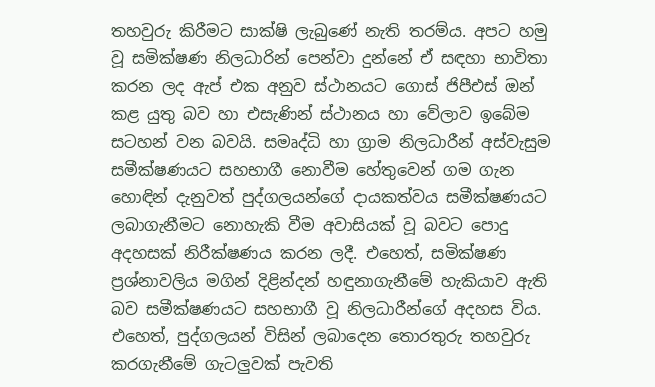තහවුරු කිරීමට සාක්ෂි ලැබුණේ නැති තරම්ය. අපට හමු වූ සමික්ෂණ නිලධාරින් පෙන්වා දුන්නේ ඒ සඳහා භාවිතා කරන ලද ඇප් එක අනුව ස්ථානයට ගොස් ජිපීඑස් ඔන් කළ යුතු බව හා එසැණින් ස්ථානය හා වේලාව ඉබේම සටහන් වන බවයි. සමෘද්ධි හා ග්‍රාම නිලධාරීන් අස්වැසුම සමීක්ෂණයට සහභාගී නොවීම හේතුවෙන් ගම ගැන හොඳින් දැනුවත් පුද්ගලයන්ගේ දායකත්වය සමීක්ෂණයට ලබාගැනීමට නොහැකි වීම අවාසියක් වූ බවට පොදු අදහසක් නිරීක්ෂණය කරන ලදී. එහෙත්, සමික්ෂණ ප්‍රශ්නාවලිය මගින් දිළින්දන් හඳුනාගැනීමේ හැකියාව ඇති බව සමීක්ෂණයට සහභාගී වූ නිලධාරීන්ගේ අදහස විය. එහෙත්, පුද්ගලයන් විසින් ලබාදෙන තොරතුරු තහවුරු කරගැනීමේ ගැටලුවක් පැවති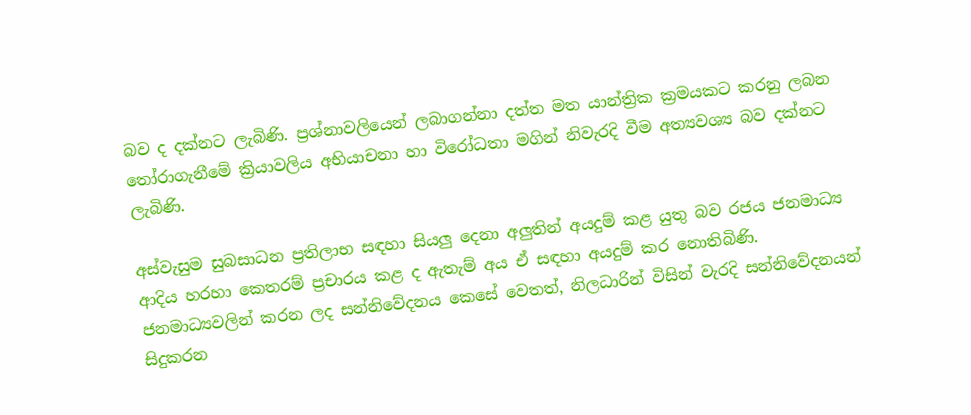බව ද දක්නට ලැබිණි. ප්‍රශ්නාවලියෙන් ලබාගන්නා දත්ත මත යාන්ත්‍රික ක්‍රමයකට කරනු ලබන තෝරාගැනීමේ ක්‍රියාවලිය අභියාචනා හා විරෝධතා මගින් නිවැරදි වීම අත්‍යවශ්‍ය බව දක්නට ලැබිණි.

අස්වැසුම සුබසාධන ප්‍රතිලාභ සඳහා සියලු දෙනා අලුතින් අයදුම් කළ යුතු බව රජය ජනමාධ්‍ය ආදිය හරහා කෙතරම් ප්‍රචාරය කළ ද ඇතැම් අය ඒ සඳහා අයදුම් කර නොතිබිණි. ජනමාධ්‍යවලින් කරන ලද සන්නිවේදනය කෙසේ වෙතත්, නිලධාරින් විසින් වැරදි සන්නිවේදනයන් සිදුකරන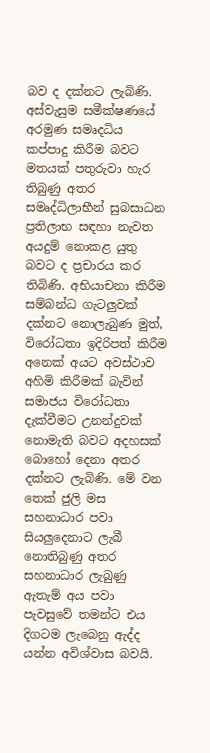බව ද දක්නට ලැබිණි. අස්වැසුම සමීක්ෂණයේ අරමුණ සමෘදධිය කප්පාදු කිරීම බවට මතයක් පතුරුවා හැර තිබුණු අතර සමෘද්ධිලාභීන් සුබසාධන ප්‍රතිලාභ සඳහා නැවත අයදුම් නොකළ යුතු බවට ද ප්‍රචාරය කර තිබිණි. අභියාචනා කිරීම සම්බන්ධ ගැටලුවක් දක්නට නොලැබුණ මුත්, විරෝධතා ඉදිරිපත් කිරීම අනෙක් අයට අවස්ථාව අහිමි කිරීමක් බැවින් සමාජය විරෝධතා දැක්වීමට උනන්දුවක් නොමැති බවට අදහසක් බොහෝ දෙනා අතර දක්නට ලැබිණි. මේ වන තෙක් ජුලි මස සහනාධාර පවා සියලුදෙනාට ලැබී නොතිබුණු අතර සහනාධාර ලැබුණු ඇතැම් අය පවා පැවසුවේ තමන්ට එය දිගටම ලැබෙනු ඇද්ද යන්න අවිශ්වාස බවයි.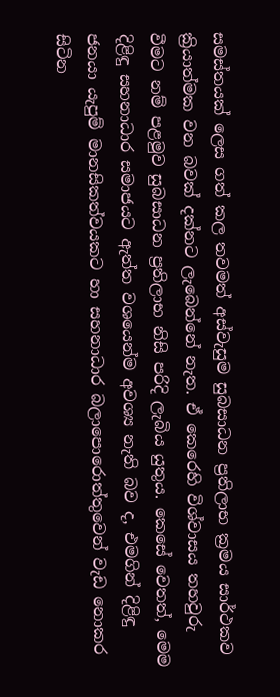සමස්තයක් ලෙස ගත් කල තවමත් අස්වැසුම සුබසාධන ප්‍රතිලාභ ක්‍රමය සාර්ථකව ක්‍රියාත්මක වන බවක් දක්නට ලැබෙන්නේ නැත. ඒ කෙරෙහි විශ්වාසය තහවුරු වීමට නම් පළමුව සුබසාධන ප්‍රතිලාභ නිසි පරිදි ලැබිය යුතුය. කෙසේ වෙතත්, මෙම දිළිඳු සහනාධාර සමාජයට ඇත්ත වශයෙන්ම අවශ්‍ය නැති බව ද, එමගින් දිළිඳු ජනයා යැපුම් මානසිකත්වයකට හා සහනාධාර බලාපොරොත්තුවෙන් වැඩ නොකර සිටින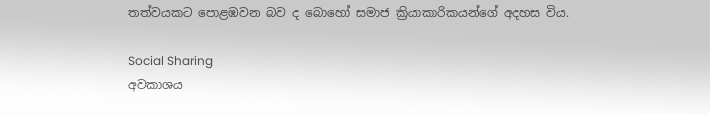තත්වයකට පොළඹවන බව ද බොහෝ සමාජ ක්‍රියාකාරිකයන්ගේ අදහස විය.

Social Sharing
අවකාශය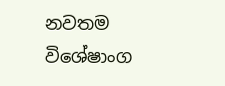නවතම විශේෂාංග